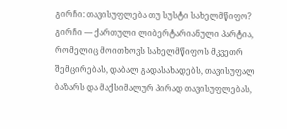გირჩი: თავისუფლება თუ სუსტი სახელმწიფო?
გირჩი — ქართული ლიბერტარიანული პარტია, რომელიც მოითხოვს სახელმწიფოს მკვეთრ შემცირებას, დაბალ გადასახადებს, თავისუფალ ბაზარს და მაქსიმალურ პირად თავისუფლებას,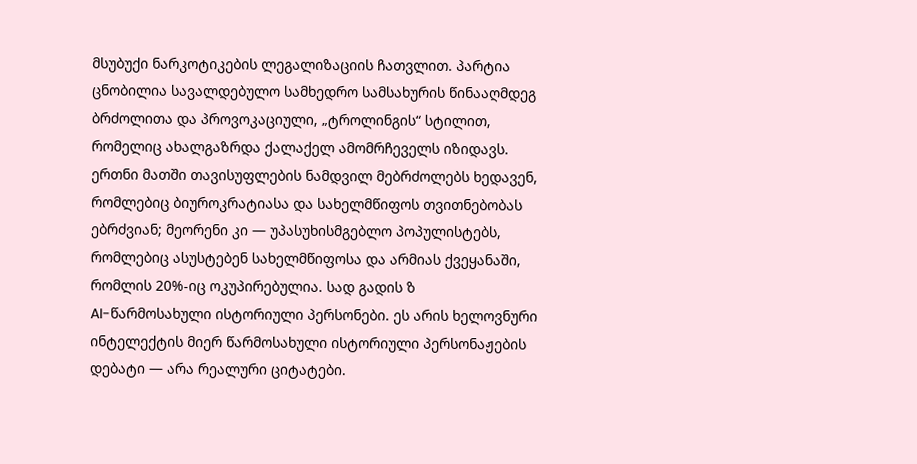მსუბუქი ნარკოტიკების ლეგალიზაციის ჩათვლით. პარტია ცნობილია სავალდებულო სამხედრო სამსახურის წინააღმდეგ ბრძოლითა და პროვოკაციული, „ტროლინგის“ სტილით, რომელიც ახალგაზრდა ქალაქელ ამომრჩეველს იზიდავს. ერთნი მათში თავისუფლების ნამდვილ მებრძოლებს ხედავენ, რომლებიც ბიუროკრატიასა და სახელმწიფოს თვითნებობას ებრძვიან; მეორენი კი — უპასუხისმგებლო პოპულისტებს, რომლებიც ასუსტებენ სახელმწიფოსა და არმიას ქვეყანაში, რომლის 20%-იც ოკუპირებულია. სად გადის ზ
AI-წარმოსახული ისტორიული პერსონები. ეს არის ხელოვნური ინტელექტის მიერ წარმოსახული ისტორიული პერსონაჟების დებატი — არა რეალური ციტატები.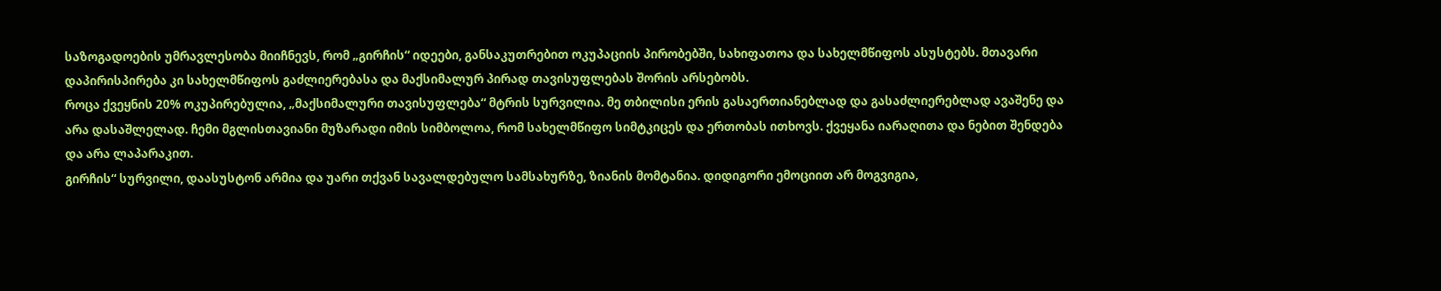საზოგადოების უმრავლესობა მიიჩნევს, რომ „გირჩის“ იდეები, განსაკუთრებით ოკუპაციის პირობებში, სახიფათოა და სახელმწიფოს ასუსტებს. მთავარი დაპირისპირება კი სახელმწიფოს გაძლიერებასა და მაქსიმალურ პირად თავისუფლებას შორის არსებობს.
როცა ქვეყნის 20% ოკუპირებულია, „მაქსიმალური თავისუფლება“ მტრის სურვილია. მე თბილისი ერის გასაერთიანებლად და გასაძლიერებლად ავაშენე და არა დასაშლელად. ჩემი მგლისთავიანი მუზარადი იმის სიმბოლოა, რომ სახელმწიფო სიმტკიცეს და ერთობას ითხოვს. ქვეყანა იარაღითა და ნებით შენდება და არა ლაპარაკით.
გირჩის“ სურვილი, დაასუსტონ არმია და უარი თქვან სავალდებულო სამსახურზე, ზიანის მომტანია. დიდიგორი ემოციით არ მოგვიგია,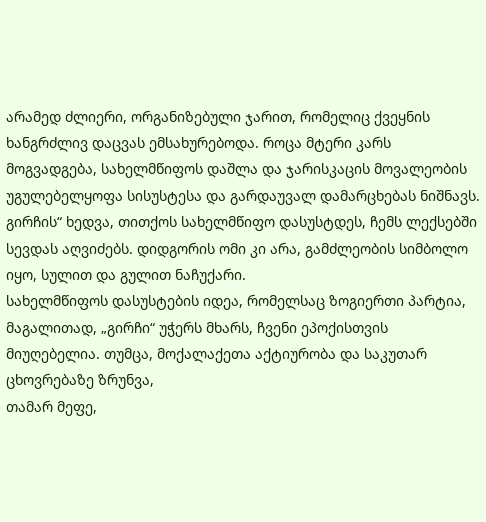არამედ ძლიერი, ორგანიზებული ჯარით, რომელიც ქვეყნის ხანგრძლივ დაცვას ემსახურებოდა. როცა მტერი კარს მოგვადგება, სახელმწიფოს დაშლა და ჯარისკაცის მოვალეობის უგულებელყოფა სისუსტესა და გარდაუვალ დამარცხებას ნიშნავს.
გირჩის“ ხედვა, თითქოს სახელმწიფო დასუსტდეს, ჩემს ლექსებში სევდას აღვიძებს. დიდგორის ომი კი არა, გამძლეობის სიმბოლო იყო, სულით და გულით ნაჩუქარი.
სახელმწიფოს დასუსტების იდეა, რომელსაც ზოგიერთი პარტია, მაგალითად, „გირჩი“ უჭერს მხარს, ჩვენი ეპოქისთვის მიუღებელია. თუმცა, მოქალაქეთა აქტიურობა და საკუთარ ცხოვრებაზე ზრუნვა,
თამარ მეფე,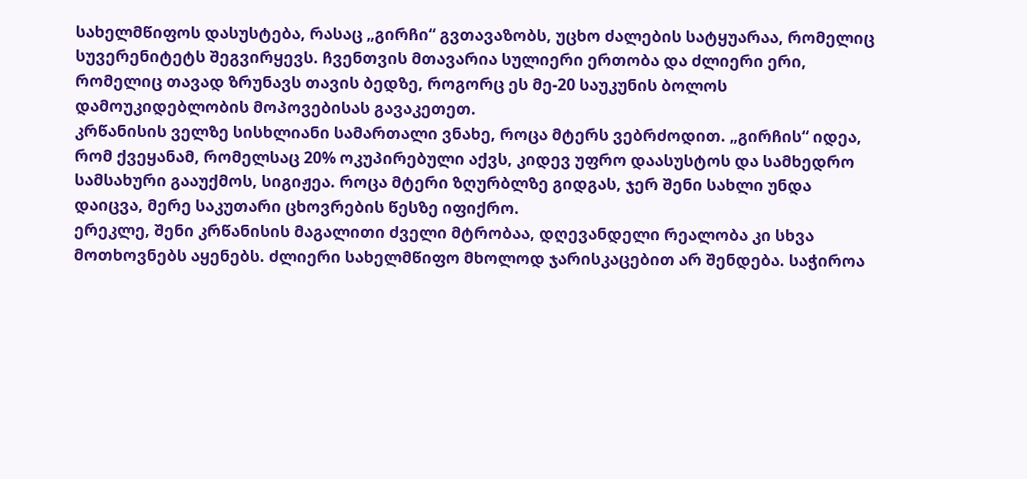სახელმწიფოს დასუსტება, რასაც „გირჩი“ გვთავაზობს, უცხო ძალების სატყუარაა, რომელიც სუვერენიტეტს შეგვირყევს. ჩვენთვის მთავარია სულიერი ერთობა და ძლიერი ერი, რომელიც თავად ზრუნავს თავის ბედზე, როგორც ეს მე-20 საუკუნის ბოლოს დამოუკიდებლობის მოპოვებისას გავაკეთეთ.
კრწანისის ველზე სისხლიანი სამართალი ვნახე, როცა მტერს ვებრძოდით. „გირჩის“ იდეა, რომ ქვეყანამ, რომელსაც 20% ოკუპირებული აქვს, კიდევ უფრო დაასუსტოს და სამხედრო სამსახური გააუქმოს, სიგიჟეა. როცა მტერი ზღურბლზე გიდგას, ჯერ შენი სახლი უნდა დაიცვა, მერე საკუთარი ცხოვრების წესზე იფიქრო.
ერეკლე, შენი კრწანისის მაგალითი ძველი მტრობაა, დღევანდელი რეალობა კი სხვა მოთხოვნებს აყენებს. ძლიერი სახელმწიფო მხოლოდ ჯარისკაცებით არ შენდება. საჭიროა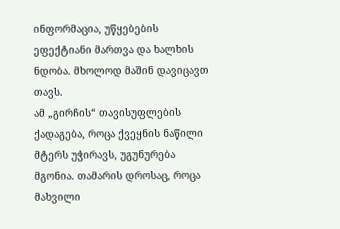ინფორმაცია, უწყებების ეფექტიანი მართვა და ხალხის ნდობა. მხოლოდ მაშინ დავიცავთ თავს.
ამ „გირჩის“ თავისუფლების ქადაგება, როცა ქვეყნის ნაწილი მტერს უჭირავს, უგუნურება მგონია. თამარის დროსაც, როცა მახვილი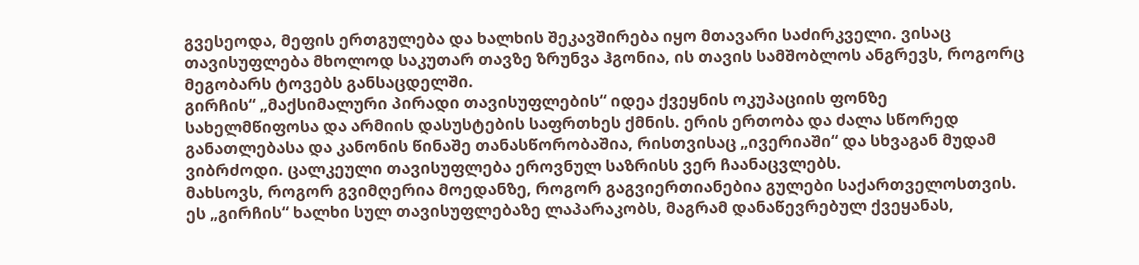გვესეოდა, მეფის ერთგულება და ხალხის შეკავშირება იყო მთავარი საძირკველი. ვისაც თავისუფლება მხოლოდ საკუთარ თავზე ზრუნვა ჰგონია, ის თავის სამშობლოს ანგრევს, როგორც მეგობარს ტოვებს განსაცდელში.
გირჩის“ „მაქსიმალური პირადი თავისუფლების“ იდეა ქვეყნის ოკუპაციის ფონზე სახელმწიფოსა და არმიის დასუსტების საფრთხეს ქმნის. ერის ერთობა და ძალა სწორედ განათლებასა და კანონის წინაშე თანასწორობაშია, რისთვისაც „ივერიაში“ და სხვაგან მუდამ ვიბრძოდი. ცალკეული თავისუფლება ეროვნულ საზრისს ვერ ჩაანაცვლებს.
მახსოვს, როგორ გვიმღერია მოედანზე, როგორ გაგვიერთიანებია გულები საქართველოსთვის. ეს „გირჩის“ ხალხი სულ თავისუფლებაზე ლაპარაკობს, მაგრამ დანაწევრებულ ქვეყანას,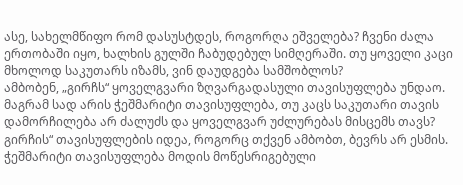ასე, სახელმწიფო რომ დასუსტდეს, როგორღა ეშველება? ჩვენი ძალა ერთობაში იყო, ხალხის გულში ჩაბუდებულ სიმღერაში. თუ ყოველი კაცი მხოლოდ საკუთარს იზამს, ვინ დაუდგება სამშობლოს?
ამბობენ, „გირჩს“ ყოველგვარი ზღვარგადასული თავისუფლება უნდაო. მაგრამ სად არის ჭეშმარიტი თავისუფლება, თუ კაცს საკუთარი თავის დამორჩილება არ ძალუძს და ყოველგვარ უძლურებას მისცემს თავს?
გირჩის“ თავისუფლების იდეა, როგორც თქვენ ამბობთ, ბევრს არ ესმის. ჭეშმარიტი თავისუფლება მოდის მოწესრიგებული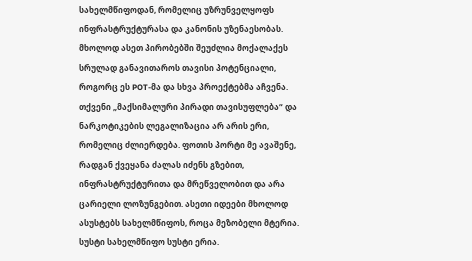სახელმწიფოდან, რომელიც უზრუნველყოფს ინფრასტრუქტურასა და კანონის უზენაესობას. მხოლოდ ასეთ პირობებში შეუძლია მოქალაქეს სრულად განავითაროს თავისი პოტენციალი, როგორც ეს POT-მა და სხვა პროექტებმა აჩვენა.
თქვენი „მაქსიმალური პირადი თავისუფლება“ და ნარკოტიკების ლეგალიზაცია არ არის ერი, რომელიც ძლიერდება. ფოთის პორტი მე ავაშენე, რადგან ქვეყანა ძალას იძენს გზებით, ინფრასტრუქტურითა და მრეწველობით და არა ცარიელი ლოზუნგებით. ასეთი იდეები მხოლოდ ასუსტებს სახელმწიფოს, როცა მეზობელი მტერია. სუსტი სახელმწიფო სუსტი ერია.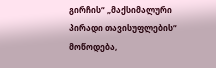გირჩის“ „მაქსიმალური პირადი თავისუფლების“ მოწოდება,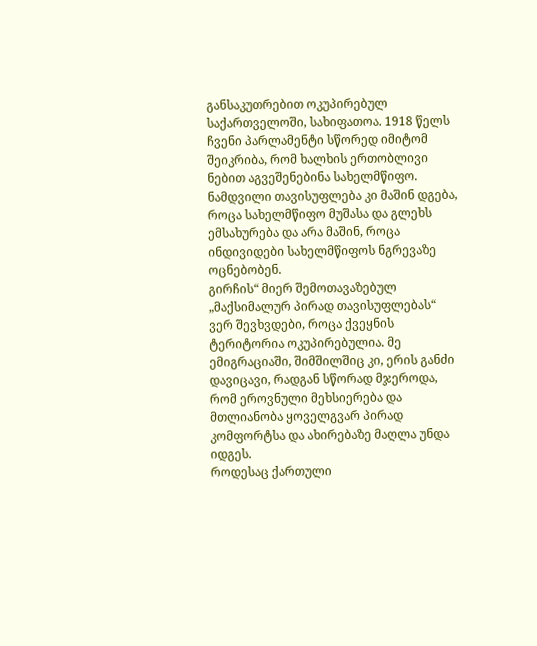განსაკუთრებით ოკუპირებულ საქართველოში, სახიფათოა. 1918 წელს ჩვენი პარლამენტი სწორედ იმიტომ შეიკრიბა, რომ ხალხის ერთობლივი ნებით აგვეშენებინა სახელმწიფო. ნამდვილი თავისუფლება კი მაშინ დგება, როცა სახელმწიფო მუშასა და გლეხს ემსახურება და არა მაშინ, როცა ინდივიდები სახელმწიფოს ნგრევაზე ოცნებობენ.
გირჩის“ მიერ შემოთავაზებულ „მაქსიმალურ პირად თავისუფლებას“ ვერ შევხვდები, როცა ქვეყნის ტერიტორია ოკუპირებულია. მე ემიგრაციაში, შიმშილშიც კი, ერის განძი დავიცავი, რადგან სწორად მჯეროდა, რომ ეროვნული მეხსიერება და მთლიანობა ყოველგვარ პირად კომფორტსა და ახირებაზე მაღლა უნდა იდგეს.
როდესაც ქართული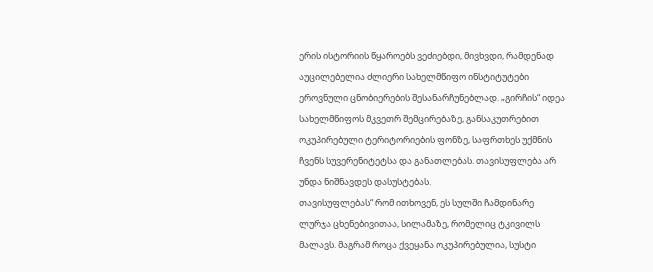ერის ისტორიის წყაროებს ვეძიებდი, მივხვდი, რამდენად აუცილებელია ძლიერი სახელმწიფო ინსტიტუტები ეროვნული ცნობიერების შესანარჩუნებლად. „გირჩის“ იდეა სახელმწიფოს მკვეთრ შემცირებაზე, განსაკუთრებით ოკუპირებული ტერიტორიების ფონზე, საფრთხეს უქმნის ჩვენს სუვერენიტეტსა და განათლებას. თავისუფლება არ უნდა ნიშნავდეს დასუსტებას.
თავისუფლებას“ რომ ითხოვენ, ეს სულში ჩამდინარე ლურჯა ცხენებივითაა, სილამაზე, რომელიც ტკივილს მალავს. მაგრამ როცა ქვეყანა ოკუპირებულია, სუსტი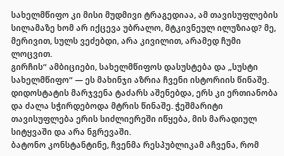სახელმწიფო კი მისი მუდმივი ტრაგედიაა, ამ თავისუფლების სილამაზე ხომ არ იქცევა უბრალო, მტკივნეულ ილუზიად? მე, მერივით, სულს ვეძებდი, არა კივილით, არამედ ჩუმი ლოცვით.
გირჩის“ ამბიციები, სახელმწიფოს დასუსტება და „სუსტი სახელმწიფო“ — ეს მახინჯი აზრია ჩვენი ისტორიის წინაშე. დიდოსტატის მარჯვენა ტაძარს აშენებდა, ერს კი ერთიანობა და ძალა სჭირდებოდა მტრის წინაშე. ჭეშმარიტი თავისუფლება ერის სიძლიერეში იწყება, მის მარადიულ სიტყვაში და არა ნგრევაში.
ბატონო კონსტანტინე, ჩვენმა რესპუბლიკამ აჩვენა, რომ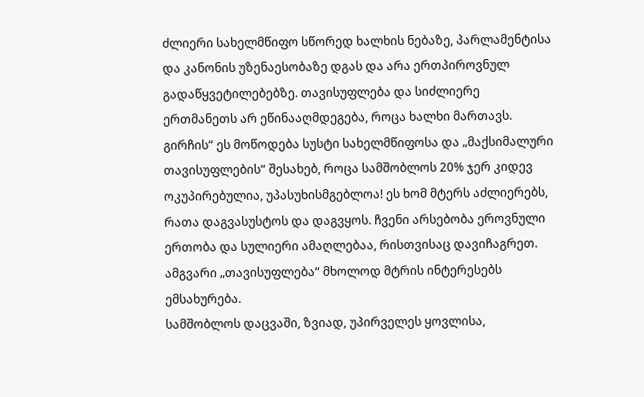ძლიერი სახელმწიფო სწორედ ხალხის ნებაზე, პარლამენტისა და კანონის უზენაესობაზე დგას და არა ერთპიროვნულ გადაწყვეტილებებზე. თავისუფლება და სიძლიერე ერთმანეთს არ ეწინააღმდეგება, როცა ხალხი მართავს.
გირჩის“ ეს მოწოდება სუსტი სახელმწიფოსა და „მაქსიმალური თავისუფლების“ შესახებ, როცა სამშობლოს 20% ჯერ კიდევ ოკუპირებულია, უპასუხისმგებლოა! ეს ხომ მტერს აძლიერებს, რათა დაგვასუსტოს და დაგვყოს. ჩვენი არსებობა ეროვნული ერთობა და სულიერი ამაღლებაა, რისთვისაც დავიჩაგრეთ. ამგვარი „თავისუფლება“ მხოლოდ მტრის ინტერესებს ემსახურება.
სამშობლოს დაცვაში, ზვიად, უპირველეს ყოვლისა,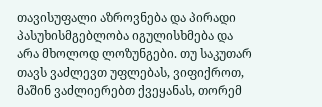თავისუფალი აზროვნება და პირადი პასუხისმგებლობა იგულისხმება და არა მხოლოდ ლოზუნგები. თუ საკუთარ თავს ვაძლევთ უფლებას, ვიფიქროთ, მაშინ ვაძლიერებთ ქვეყანას, თორემ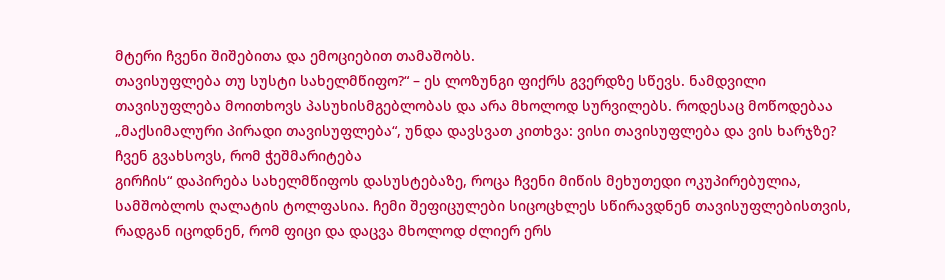მტერი ჩვენი შიშებითა და ემოციებით თამაშობს.
თავისუფლება თუ სუსტი სახელმწიფო?“ – ეს ლოზუნგი ფიქრს გვერდზე სწევს. ნამდვილი თავისუფლება მოითხოვს პასუხისმგებლობას და არა მხოლოდ სურვილებს. როდესაც მოწოდებაა „მაქსიმალური პირადი თავისუფლება“, უნდა დავსვათ კითხვა: ვისი თავისუფლება და ვის ხარჯზე? ჩვენ გვახსოვს, რომ ჭეშმარიტება
გირჩის“ დაპირება სახელმწიფოს დასუსტებაზე, როცა ჩვენი მიწის მეხუთედი ოკუპირებულია, სამშობლოს ღალატის ტოლფასია. ჩემი შეფიცულები სიცოცხლეს სწირავდნენ თავისუფლებისთვის, რადგან იცოდნენ, რომ ფიცი და დაცვა მხოლოდ ძლიერ ერს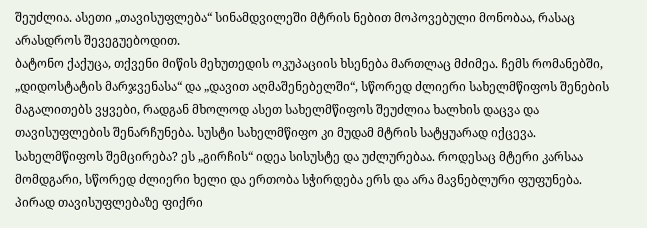შეუძლია. ასეთი „თავისუფლება“ სინამდვილეში მტრის ნებით მოპოვებული მონობაა, რასაც არასდროს შევეგუებოდით.
ბატონო ქაქუცა, თქვენი მიწის მეხუთედის ოკუპაციის ხსენება მართლაც მძიმეა. ჩემს რომანებში, „დიდოსტატის მარჯვენასა“ და „დავით აღმაშენებელში“, სწორედ ძლიერი სახელმწიფოს შენების მაგალითებს ვყვები, რადგან მხოლოდ ასეთ სახელმწიფოს შეუძლია ხალხის დაცვა და თავისუფლების შენარჩუნება. სუსტი სახელმწიფო კი მუდამ მტრის სატყუარად იქცევა.
სახელმწიფოს შემცირება? ეს „გირჩის“ იდეა სისუსტე და უძლურებაა. როდესაც მტერი კარსაა მომდგარი, სწორედ ძლიერი ხელი და ერთობა სჭირდება ერს და არა მავნებლური ფუფუნება. პირად თავისუფლებაზე ფიქრი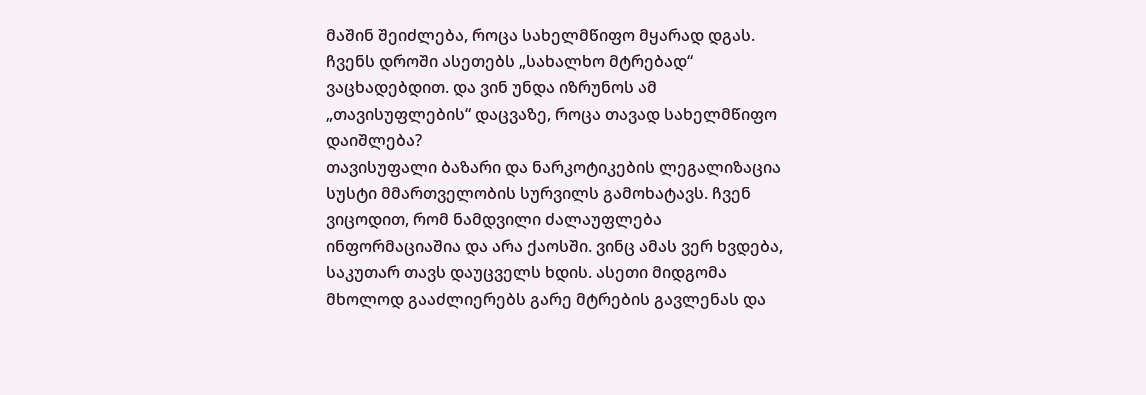მაშინ შეიძლება, როცა სახელმწიფო მყარად დგას. ჩვენს დროში ასეთებს „სახალხო მტრებად“ ვაცხადებდით. და ვინ უნდა იზრუნოს ამ „თავისუფლების“ დაცვაზე, როცა თავად სახელმწიფო დაიშლება?
თავისუფალი ბაზარი და ნარკოტიკების ლეგალიზაცია სუსტი მმართველობის სურვილს გამოხატავს. ჩვენ ვიცოდით, რომ ნამდვილი ძალაუფლება ინფორმაციაშია და არა ქაოსში. ვინც ამას ვერ ხვდება, საკუთარ თავს დაუცველს ხდის. ასეთი მიდგომა მხოლოდ გააძლიერებს გარე მტრების გავლენას და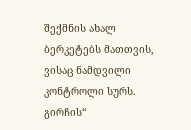შექმნის ახალ ბერკეტებს მათთვის, ვისაც ნამდვილი კონტროლი სურს.
გირჩის“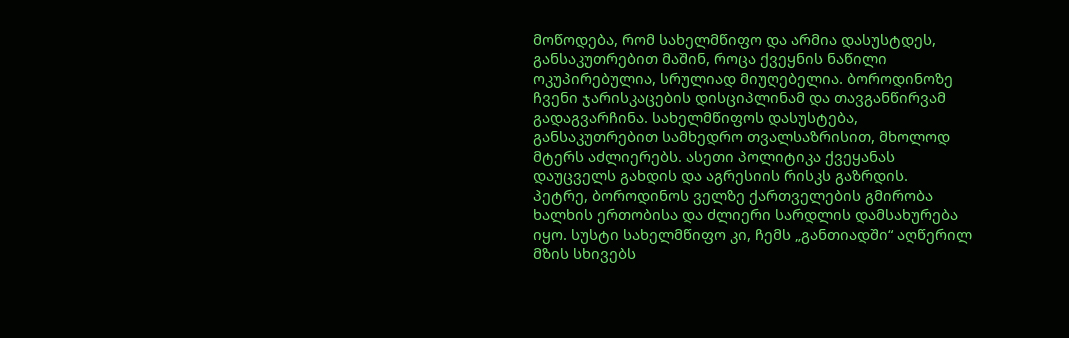მოწოდება, რომ სახელმწიფო და არმია დასუსტდეს, განსაკუთრებით მაშინ, როცა ქვეყნის ნაწილი ოკუპირებულია, სრულიად მიუღებელია. ბოროდინოზე ჩვენი ჯარისკაცების დისციპლინამ და თავგანწირვამ გადაგვარჩინა. სახელმწიფოს დასუსტება, განსაკუთრებით სამხედრო თვალსაზრისით, მხოლოდ მტერს აძლიერებს. ასეთი პოლიტიკა ქვეყანას დაუცველს გახდის და აგრესიის რისკს გაზრდის.
პეტრე, ბოროდინოს ველზე ქართველების გმირობა ხალხის ერთობისა და ძლიერი სარდლის დამსახურება იყო. სუსტი სახელმწიფო კი, ჩემს „განთიადში“ აღწერილ მზის სხივებს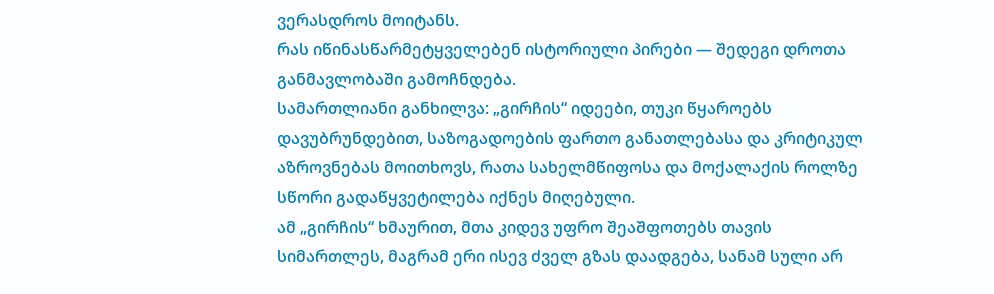ვერასდროს მოიტანს.
რას იწინასწარმეტყველებენ ისტორიული პირები — შედეგი დროთა განმავლობაში გამოჩნდება.
სამართლიანი განხილვა: „გირჩის“ იდეები, თუკი წყაროებს დავუბრუნდებით, საზოგადოების ფართო განათლებასა და კრიტიკულ აზროვნებას მოითხოვს, რათა სახელმწიფოსა და მოქალაქის როლზე სწორი გადაწყვეტილება იქნეს მიღებული.
ამ „გირჩის“ ხმაურით, მთა კიდევ უფრო შეაშფოთებს თავის სიმართლეს, მაგრამ ერი ისევ ძველ გზას დაადგება, სანამ სული არ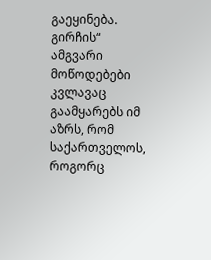გაეყინება.
გირჩის“ ამგვარი მოწოდებები კვლავაც გაამყარებს იმ აზრს, რომ საქართველოს, როგორც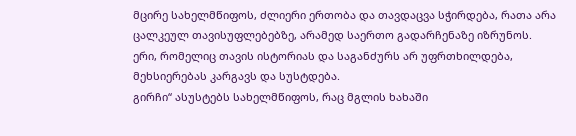მცირე სახელმწიფოს, ძლიერი ერთობა და თავდაცვა სჭირდება, რათა არა ცალკეულ თავისუფლებებზე, არამედ საერთო გადარჩენაზე იზრუნოს.
ერი, რომელიც თავის ისტორიას და საგანძურს არ უფრთხილდება, მეხსიერებას კარგავს და სუსტდება.
გირჩი“ ასუსტებს სახელმწიფოს, რაც მგლის ხახაში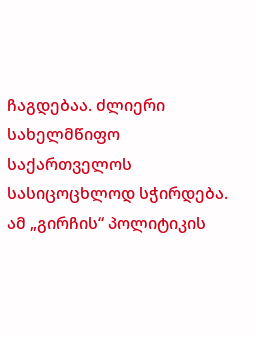ჩაგდებაა. ძლიერი სახელმწიფო საქართველოს სასიცოცხლოდ სჭირდება.
ამ „გირჩის“ პოლიტიკის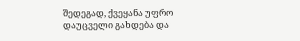შედეგად, ქვეყანა უფრო დაუცველი გახდება და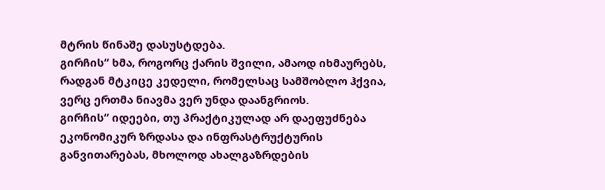მტრის წინაშე დასუსტდება.
გირჩის“ ხმა, როგორც ქარის შვილი, ამაოდ იხმაურებს, რადგან მტკიცე კედელი, რომელსაც სამშობლო ჰქვია, ვერც ერთმა ნიავმა ვერ უნდა დაანგრიოს.
გირჩის“ იდეები, თუ პრაქტიკულად არ დაეფუძნება ეკონომიკურ ზრდასა და ინფრასტრუქტურის განვითარებას, მხოლოდ ახალგაზრდების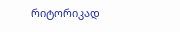რიტორიკად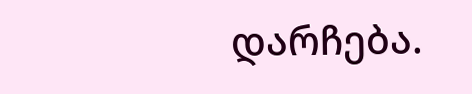დარჩება.